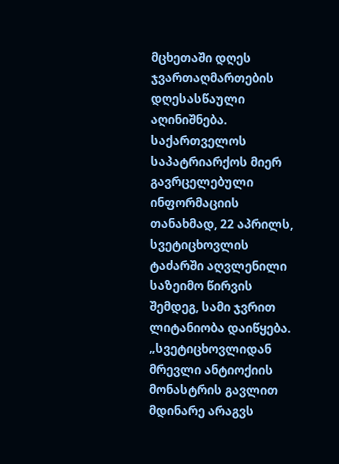მცხეთაში დღეს ჯვართაღმართების დღესასწაული აღინიშნება. საქართველოს საპატრიარქოს მიერ გავრცელებული ინფორმაციის თანახმად, 22 აპრილს, სვეტიცხოვლის ტაძარში აღვლენილი საზეიმო წირვის შემდეგ, სამი ჯვრით ლიტანიობა დაიწყება.
„სვეტიცხოვლიდან მრევლი ანტიოქიის მონასტრის გავლით მდინარე არაგვს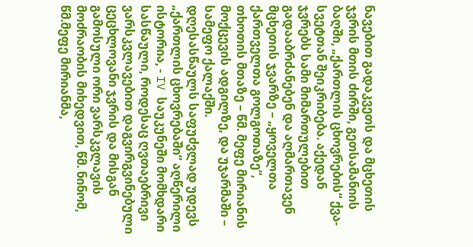ნავებით გადაკვეთს და მცხეთის ჯვრის მთის ძირში, გეთსამანიის ბაღში, „ქართლის ცხოვრების“ ქვა-სვეტთან შეიკრიბება. აქედან ჯვრებს სამი მიმართულებით გადააბრძანებენ და აღმართავენ მცხეთის ჯვარზე – „ყოველთა ქართველთა გოლგოთაზე“, თხოთის მთაზე – წმ. მეფე მირიანის მოქცევის ადგილზე, და უჯარმაში – სამეფო ქალაქში.
დღესასწაულს საფუძვლად უდევს „ქართლის ცხოვრებაში“ აღწერილი ისტორია, - IV საუკუნეში მომხდარი სასწაული, როდესაც ღვთაებრივი ვარსკვლავებით დაგვირგვინებული ცეცხლოვანი ჯვრის და მისგან გამოსული ორი ვარსკვლავის მოძრაობის მიხედვით, წმ. ნინომ, წმ.მეფე მირიანმა,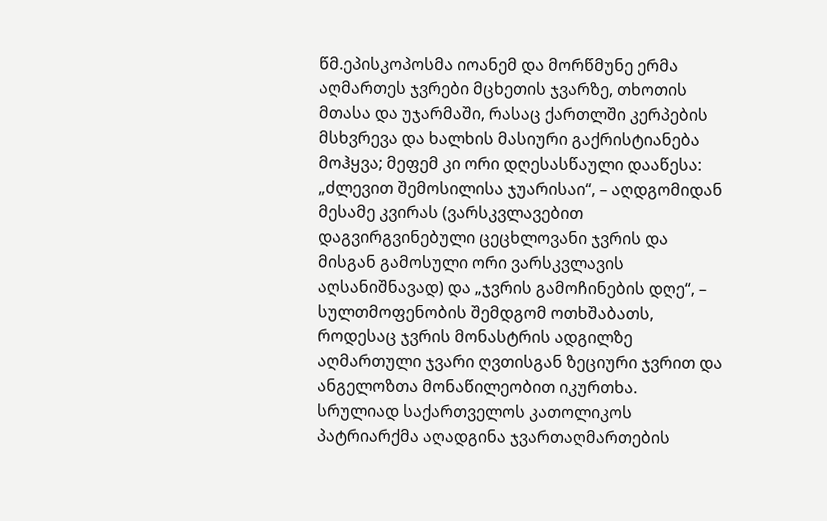წმ.ეპისკოპოსმა იოანემ და მორწმუნე ერმა აღმართეს ჯვრები მცხეთის ჯვარზე, თხოთის მთასა და უჯარმაში, რასაც ქართლში კერპების მსხვრევა და ხალხის მასიური გაქრისტიანება მოჰყვა; მეფემ კი ორი დღესასწაული დააწესა: „ძლევით შემოსილისა ჯუარისაი“, – აღდგომიდან მესამე კვირას (ვარსკვლავებით დაგვირგვინებული ცეცხლოვანი ჯვრის და მისგან გამოსული ორი ვარსკვლავის აღსანიშნავად) და „ჯვრის გამოჩინების დღე“, – სულთმოფენობის შემდგომ ოთხშაბათს, როდესაც ჯვრის მონასტრის ადგილზე აღმართული ჯვარი ღვთისგან ზეციური ჯვრით და ანგელოზთა მონაწილეობით იკურთხა.
სრულიად საქართველოს კათოლიკოს პატრიარქმა აღადგინა ჯვართაღმართების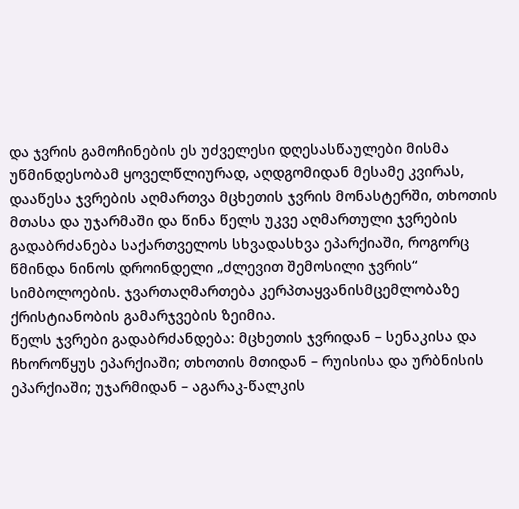და ჯვრის გამოჩინების ეს უძველესი დღესასწაულები მისმა უწმინდესობამ ყოველწლიურად, აღდგომიდან მესამე კვირას, დააწესა ჯვრების აღმართვა მცხეთის ჯვრის მონასტერში, თხოთის მთასა და უჯარმაში და წინა წელს უკვე აღმართული ჯვრების გადაბრძანება საქართველოს სხვადასხვა ეპარქიაში, როგორც წმინდა ნინოს დროინდელი „ძლევით შემოსილი ჯვრის“ სიმბოლოების. ჯვართაღმართება კერპთაყვანისმცემლობაზე ქრისტიანობის გამარჯვების ზეიმია.
წელს ჯვრები გადაბრძანდება: მცხეთის ჯვრიდან – სენაკისა და ჩხოროწყუს ეპარქიაში; თხოთის მთიდან – რუისისა და ურბნისის ეპარქიაში; უჯარმიდან – აგარაკ-წალკის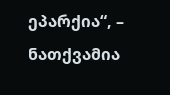ეპარქია“, – ნათქვამია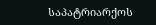საპატრიარქოს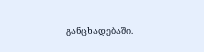განცხადებაში.